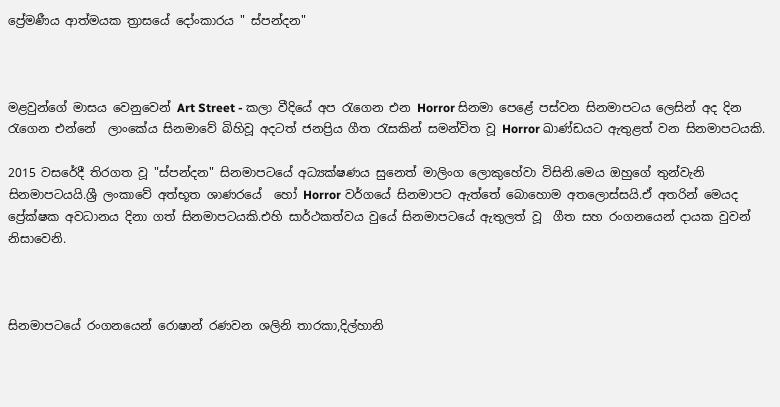ප්‍රේමණීය ආත්මයක ත්‍රාසයේ දෝංකාරය " ස්පන්දන"



මළවුන්ගේ මාසය වෙනුවෙන් Art Street - කලා වීදියේ අප රැගෙන එන Horror සිනමා පෙළේ පස්වන සිනමාපටය ලෙසින් අද දින රැගෙන එන්නේ  ලාංකේය සිනමාවේ බිහිවූ අදටත් ජනප්‍රිය ගීත රැසකින් සමන්විත වූ Horror ඛාණ්ඩයට ඇතුළත් වන සිනමාපටයකි.

2015 වසරේදී තිරගත වූ "ස්පන්දන" සිනමාපටයේ අධ්‍යක්ෂණය සුනෙත් මාලිංග ලොකුහේවා විසිනි.මෙය ඔහුගේ තුන්වැනි සිනමාපටයයි.ශ්‍රී ලංකාවේ අත්භූත ශාණරයේ  හෝ Horror වර්ගයේ සිනමාපට ඇත්තේ බොහොම අතලොස්සයි.ඒ අතරින් මෙයද ප්‍රේක්ෂක අවධානය දිනා ගත් සිනමාපටයකි.එහි සාර්ථකත්වය වුයේ සිනමාපටයේ ඇතුලත් වූ  ගීත සහ රංගනයෙන් දායක වුවන් නිසාවෙනි.



සිනමාපටයේ රංගනයෙන් රොෂාන් රණවන ශලිනි තාරකා,දිල්හානි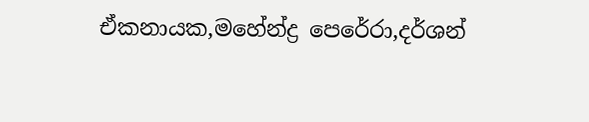ඒකනායක,මහේන්ද්‍ර පෙරේරා,දර්ශන්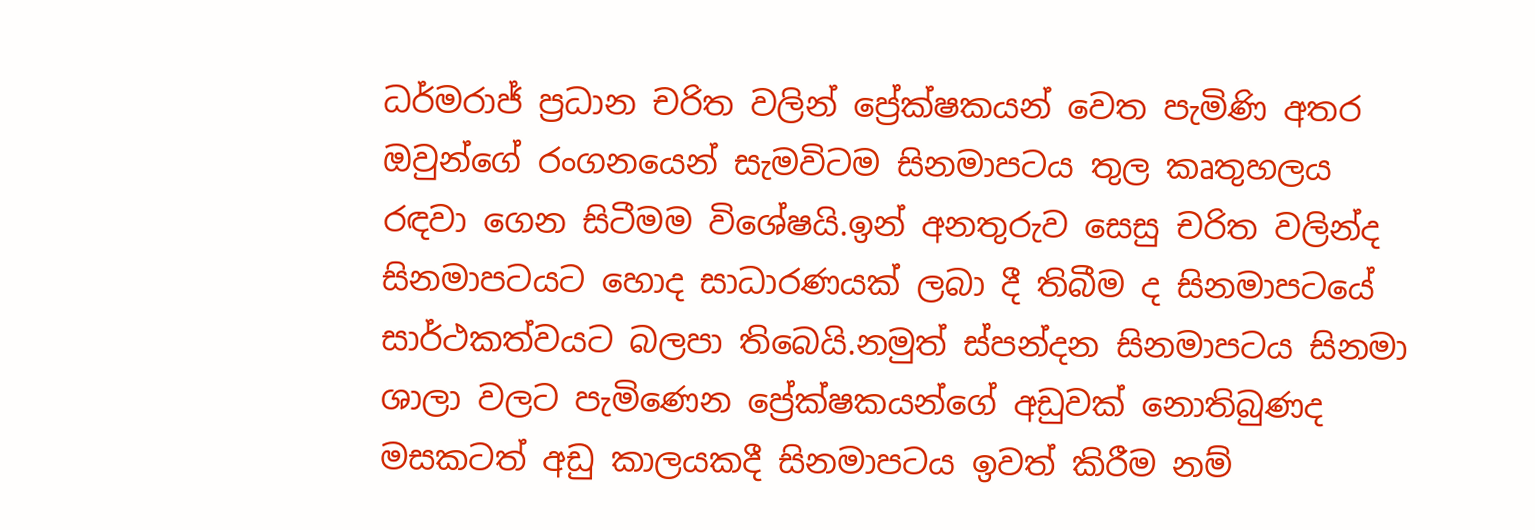ධර්මරාජ් ප්‍රධාන චරිත වලින් ප්‍රේක්ෂකයන් වෙත පැමිණි අතර ඔවුන්ගේ රංගනයෙන් සැමවිටම සිනමාපටය තුල කෘතුහලය  රඳවා ගෙන සිටීමම විශේෂයි.ඉන් අනතුරුව සෙසු චරිත වලින්ද සිනමාපටයට හොද සාධාරණයක් ලබා දී තිබීම ද සිනමාපටයේ සාර්ථකත්වයට බලපා තිබෙයි.නමුත් ස්පන්දන සිනමාපටය සිනමා ශාලා වලට පැමිණෙන ප්‍රේක්ෂකයන්ගේ අඩුවක් නොතිබුණද මසකටත් අඩු කාලයකදී සිනමාපටය ඉවත් කිරීම නම්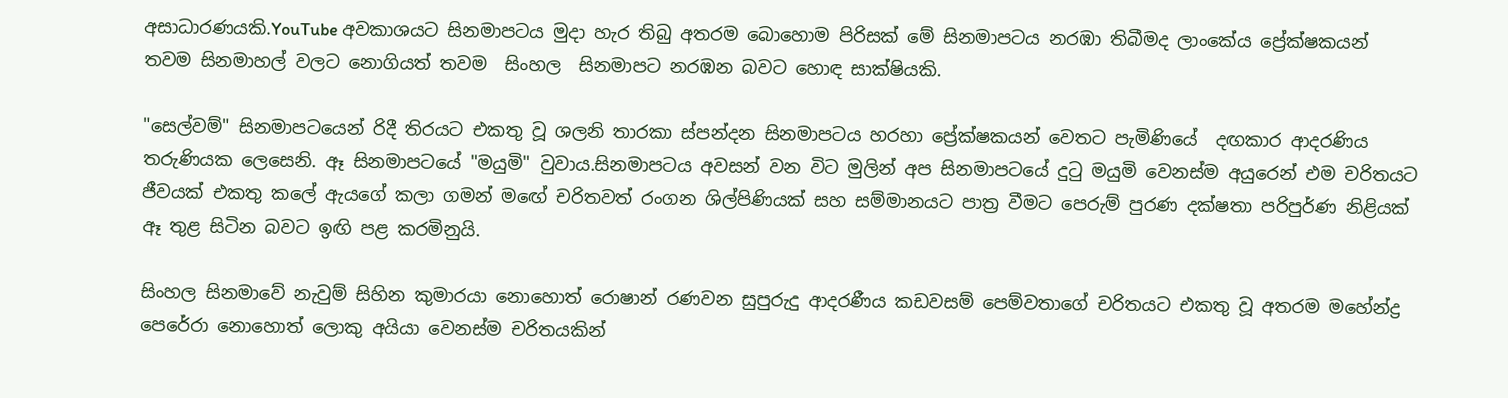අසාධාරණයකි.YouTube අවකාශයට සිනමාපටය මුදා හැර තිබු අතරම බොහොම පිරිසක් මේ සිනමාපටය නරඹා තිබීමද ලාංකේය ප්‍රේක්ෂකයන් තවම සිනමාහල් වලට නොගියත් තවම  සිංහල  සිනමාපට නරඹන බවට හොඳ සාක්ෂියකි.

"සෙල්වම්" සිනමාපටයෙන් රිදී තිරයට එකතු වූ ශලනි තාරකා ස්පන්දන සිනමාපටය හරහා ප්‍රේක්ෂකයන් වෙතට පැමිණියේ  දඟකාර ආදරණිය තරුණියක ලෙසෙනි. ඈ සිනමාපටයේ "මයුමි" වුවාය.සිනමාපටය අවසන් වන විට මුලින් අප සිනමාපටයේ දුටු මයුමි වෙනස්ම අයුරෙන් එම චරිතයට ජීවයක් එකතු කලේ ඇයගේ කලා ගමන් මඟේ චරිතවත් රංගන ශිල්පිණියක් සහ සම්මානයට පාත්‍ර වීමට පෙරුම් පුරණ දක්ෂතා පරිපුර්ණ නිළියක් ඈ තුළ සිටින බවට ඉඟි පළ කරමිනුයි.

සිංහල සිනමාවේ නැවුම් සිහින කුමාරයා නොහොත් රොෂාන් රණවන සුපුරුදු ආදරණීය කඩවසම් පෙම්වතාගේ චරිතයට එකතු වූ අතරම මහේන්ද්‍ර පෙරේරා නොහොත් ලොකු අයියා වෙනස්ම චරිතයකින්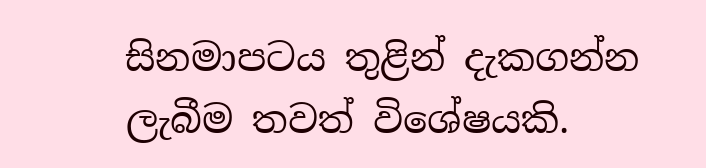සිනමාපටය තුළින් දැකගන්න ලැබීම තවත් විශේෂයකි.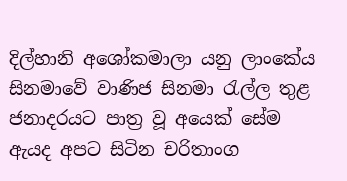දිල්හානි අශෝකමාලා යනු ලාංකේය සිනමාවේ වාණිජ සිනමා රැල්ල තුළ ජනාදරයට පාත්‍ර වූ අයෙක් සේම ඇයද අපට සිටින චරිතාංග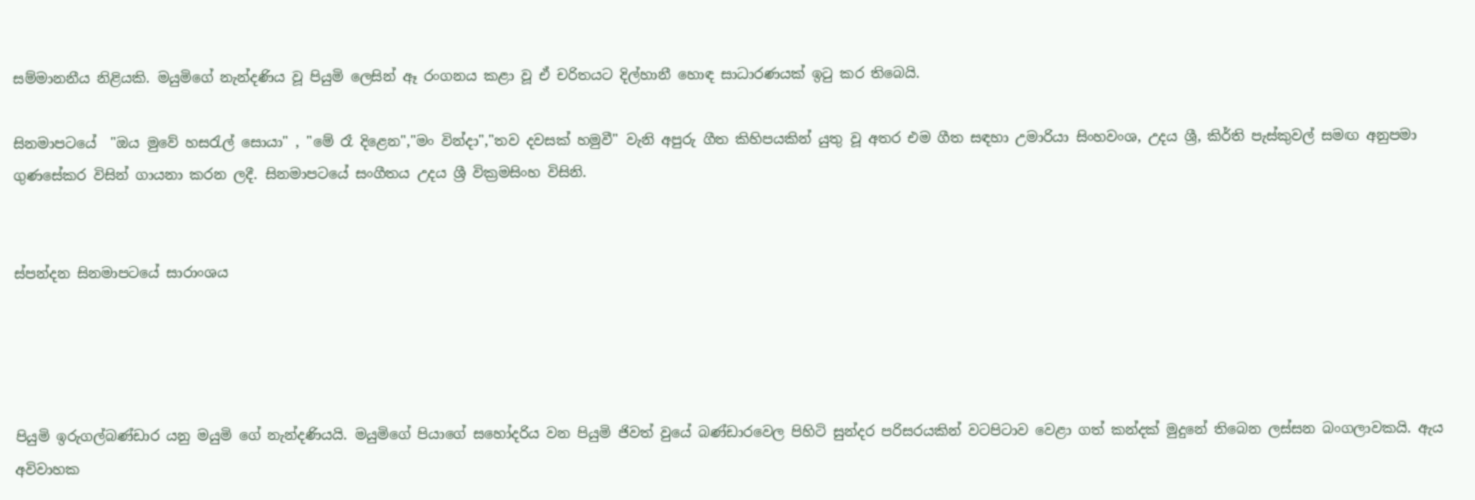සම්මානනීය නිළියකි. මයුමිගේ නැන්දණිය වූ පියුමි ලෙසින් ඈ රංගනය කළා වූ ඒ චරිතයට දිල්හානී හොඳ සාධාරණයක් ඉටු කර තිබෙයි.

සිනමාපටයේ  "ඔය මුවේ හසරැල් සොයා" , "මේ රෑ දිළෙන","මං වින්දා","තව දවසක් හමුවී" වැනි අපුරු ගීත කිහිපයකින් යුතු වූ අතර එම ගීත සඳහා උමාරියා සිංහවංශ, උදය ශ්‍රී, කිර්ති පැස්කුවල් සමඟ අනුපමා ගුණසේකර විසින් ගායනා කරන ලදී. සිනමාපටයේ සංගීතය උදය ශ්‍රී වික්‍රමසිංහ විසිනි.


ස්පන්දන සිනමාපටයේ සාරාංශය




පියුමි ඉරුගල්බණ්ඩාර යනු මයුමි ගේ නැන්දණියයි. මයුමිගේ පියාගේ සහෝදරිය වන පියුමි ජිවත් වුයේ බණ්ඩාරවෙල පිහිටි සුන්දර පරිසරයකින් වටපිටාව වෙළා ගත් කන්දක් මුදුනේ තිබෙන ලස්සන බංගලාවකයි. ඇය අවිවාහක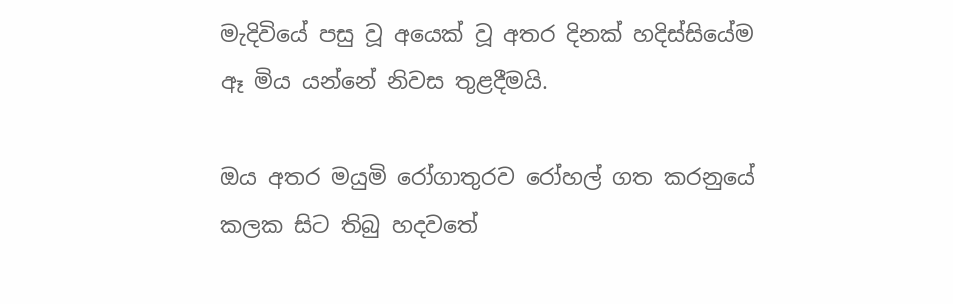මැදිවියේ පසු වූ අයෙක් වූ අතර දිනක් හදිස්සියේම ඈ මිය යන්නේ නිවස තුළදීමයි.

ඔය අතර මයුමි රෝගාතුරව රෝහල් ගත කරනුයේ කලක සිට තිබු හදවතේ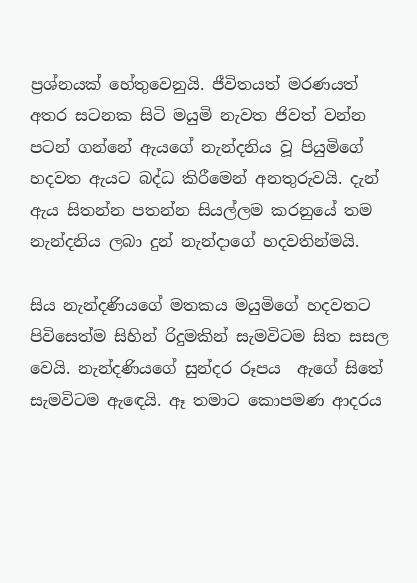ප්‍රශ්නයක් හේතුවෙනුයි. ජීවිතයත් මරණයත් අතර සටනක සිටි මයුමි නැවත ජිවත් වන්න පටන් ගන්නේ ඇයගේ නැන්දනිය වූ පියුමිගේ හදවත ඇයට බද්ධ කිරීමෙන් අනතුරුවයි. දැන් ඇය සිතන්න පතන්න සියල්ලම කරනුයේ තම නැන්දනිය ලබා දුන් නැන්දාගේ හදවතින්මයි.

සිය නැන්දණියගේ මතකය මයුමිගේ හදවතට පිවිසෙත්ම සිහින් රිදුමකින් සැමවිටම සිත සසල වෙයි. නැන්දණියගේ සුන්දර රූපය  ඇගේ සිතේ සැමවිටම ඇඳෙයි. ඈ තමාට කොපමණ ආදරය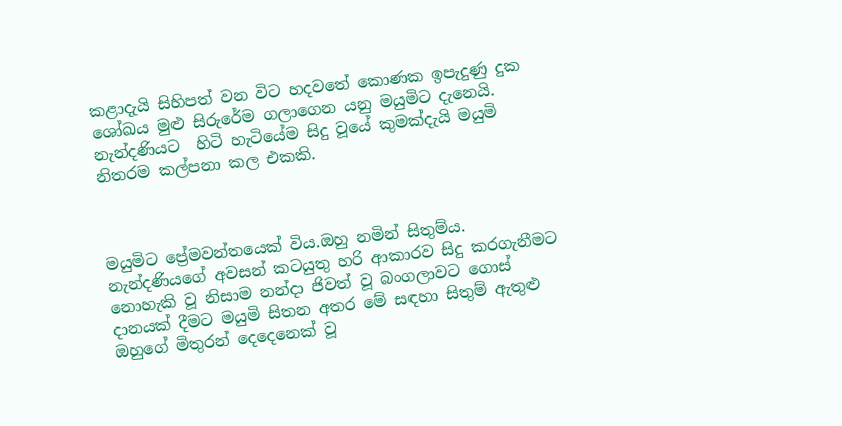කළාදැයි සිහිපත් වන විට හදවතේ කොණක ඉපැදුණු දුක ශෝඛය මුළු සිරුරේම ගලාගෙන යනු මයුමිට දැනෙයි. නැන්දණියට  හිටි හැටියේම සිදු වූයේ කුමක්දැයි මයුමි නිතරම කල්පනා කල එකකි.



මයුමිට ප්‍රේමවන්තයෙක් විය.ඔහු නමින් සිතුම්ය. නැන්දණියගේ අවසන් කටයුතු හරි ආකාරව සිදු කරගැනීමට නොහැකි වූ නිසාම නන්දා ජිවත් වූ බංගලාවට ගොස් දානයක් දීමට මයුමි සිතන අතර මේ සඳහා සිතුම් ඇතුළු ඔහුගේ මිතුරන් දෙදෙනෙක් වූ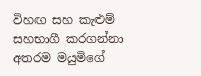විහඟ සහ කැළුම් සහභාගී කරගන්නා අතරම මයුමිගේ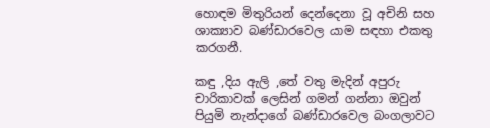හොඳම මිතුරියන් දෙන්දෙනා වූ අචිනි සහ ශාක්‍යාව බණ්ඩාරවෙල යාම සඳහා එකතු කරගනී.

කඳු ,දිය ඇලි ,තේ වතු මැදින් අපුරු චාරිකාවක් ලෙසින් ගමන් ගන්නා ඔවුන් පියුමි නැන්දාගේ බණ්ඩාරවෙල බංගලාවට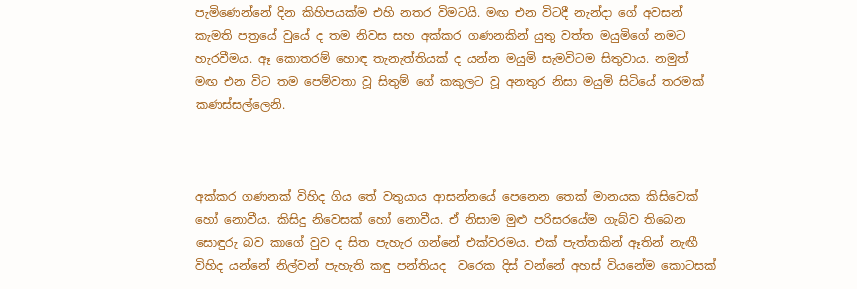පැමිණෙන්නේ දින කිහිපයක්ම එහි නතර විමටයි. මඟ එන විටදී නැන්දා ගේ අවසන් කැමති පත්‍රයේ වුයේ ද තම නිවස සහ අක්කර ගණනකින් යුතු වත්ත මයුමිගේ නමට හැරවීමය. ඈ කොතරම් හොඳ තැනැත්තියක් ද යන්න මයුමි සැමවිටම සිතුවාය. නමුත් මඟ එන විට තම පෙම්වතා වූ සිතුම් ගේ කකුලට වූ අනතුර නිසා මයුමි සිටියේ තරමක් කණස්සල්ලෙනි.



අක්කර ගණනක් විහිද ගිය තේ වතුයාය ආසන්නයේ පෙනෙන තෙක් මානයක කිසිවෙක් හෝ නොවීය. කිසිදු නිවෙසක් හෝ නොවීය. ඒ නිසාම මුළු පරිසරයේම ගැබ්ව තිබෙන සොඳුරු බව කාගේ වුව ද සිත පැහැර ගන්නේ එක්වරමය. එක් පැත්තකින් ඈතින් නැඟී විහිද යන්නේ නිල්වන් පැහැති කඳු පන්තියද  වරෙක දිස් වන්නේ අහස් වියනේම කොටසක්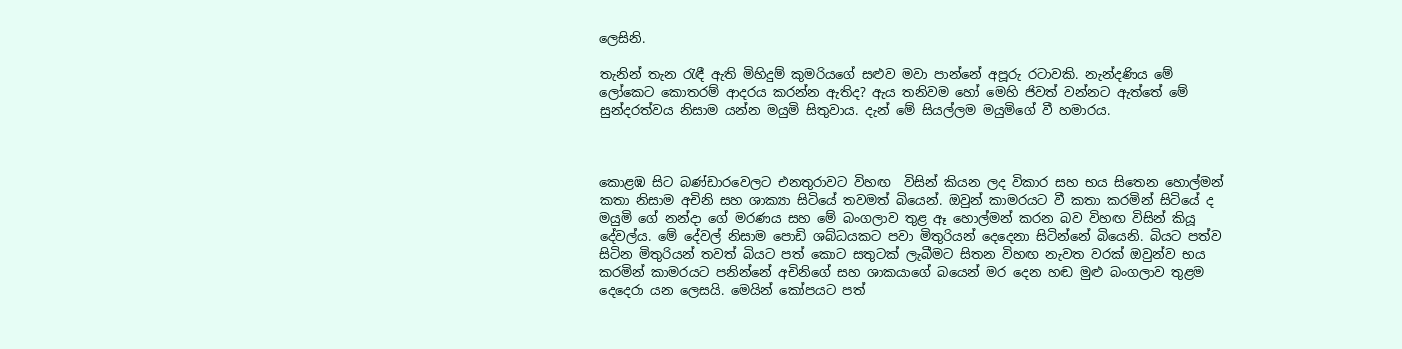ලෙසිනි.

තැනින් තැන රැඳී ඇති මිහිදුම් කුමරියගේ සළුව මවා පාන්නේ අපූරු රටාවකි. නැන්දණිය මේ ලෝකෙට කොතරම් ආදරය කරන්න ඇතිද? ඇය තනිවම හෝ මෙහි ජිවත් වන්නට ඇත්තේ මේ සුන්දරත්වය නිසාම යන්න මයුමි සිතුවාය. දැන් මේ සියල්ලම මයුමිගේ වී හමාරය.



කොළඹ සිට බණ්ඩාරවෙලට එනතුරාවට විහඟ  විසින් කියන ලද විකාර සහ භය සිතෙන හොල්මන් කතා නිසාම අචිනි සහ ශාක්‍යා සිටියේ තවමත් බියෙන්. ඔවුන් කාමරයට වී කතා කරමින් සිටියේ ද මයුමි ගේ නන්දා ගේ මරණය සහ මේ බංගලාව තුළ ඈ හොල්මන් කරන බව විහඟ විසින් කියූ දේවල්ය. මේ දේවල් නිසාම පොඩි ශබ්ධයකට පවා මිතුරියන් දෙදෙනා සිටින්නේ බියෙනි. බියට පත්ව සිටින මිතුරියන් තවත් බියට පත් කොට සතුටක් ලැබීමට සිතන විහඟ නැවත වරක් ඔවුන්ව භය කරමින් කාමරයට පනින්නේ අචිනිගේ සහ ශාකයාගේ බයෙන් මර දෙන හඬ මුළු බංගලාව තුළම දෙදෙරා යන ලෙසයි. මෙයින් කෝපයට පත්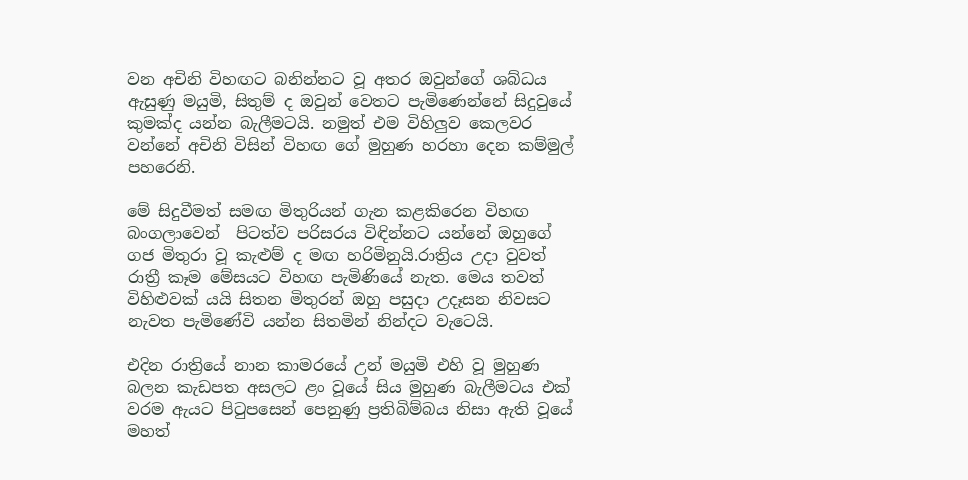වන අචිනි විහඟට බනින්නට වූ අතර ඔවුන්ගේ ශබ්ධය ඇසුණු මයුමි, සිතුම් ද ඔවුන් වෙතට පැමිණෙන්නේ සිදුවුයේ කුමක්ද යන්න බැලීමටයි. නමුත් එම විහිලුව කෙලවර වන්නේ අචිනි විසින් විහඟ ගේ මුහුණ හරහා දෙන කම්මුල් පහරෙනි.

මේ සිදුවීමත් සමඟ මිතුරියන් ගැන කළකිරෙන විහඟ බංගලාවෙන්  පිටත්ව පරිසරය විඳින්නට යන්නේ ඔහුගේ ගජ මිතුරා වූ කැළුම් ද මඟ හරිමිනුයි.රාත්‍රිය උදා වුවත් රාත්‍රී කෑම මේසයට විහඟ පැමිණියේ නැත. මෙය තවත් විහිළුවක් යයි සිතන මිතුරන් ඔහු පසුදා උදෑසන නිවසට නැවත පැමිණේවි යන්න සිතමින් නින්දට වැටෙයි.

එදින රාත්‍රියේ නාන කාමරයේ උන් මයුමි එහි වූ මුහුණ බලන කැඩපත අසලට ළං වූයේ සිය මුහුණ බැලීමටය එක් වරම ඇයට පිටුපසෙන් පෙනුණු ප්‍රතිබිම්බය නිසා ඇති වූයේ මහත්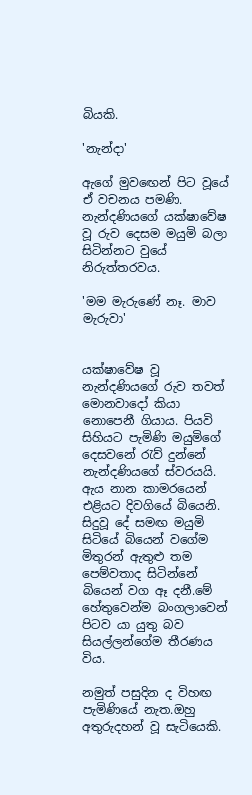බියකි.

'නැන්දා'

ඇගේ මුවඟෙන් පිට වූයේ ඒ වචනය පමණි. නැන්දණියගේ යක්ෂාවේෂ වූ රුව දෙසම මයුමි බලා සිටින්නට වුයේ නිරුත්තරවය.

'මම මැරුණේ නෑ. මාව මැරුවා'


යක්ෂාවේෂ වූ නැන්දණියගේ රුව තවත් මොනවාදෝ කියා නොපෙනී ගියාය. පියවි සිහියට පැමිණි මයුමිගේ දෙසවනේ රැව් දුන්නේ නැන්දණියගේ ස්වරයයි. ඇය නාන කාමරයෙන් එළියට දිවගියේ බියෙනි. සිදුවූ දේ සමඟ මයුමි සිටියේ බියෙන් වගේම මිතුරන් ඇතුළු තම පෙම්වතාද සිටින්නේ බියෙන් වග ඈ දනී.මේ හේතුවෙන්ම බංගලාවෙන් පිටව යා යුතු බව සියල්ලන්ගේම තීරණය විය.

නමුත් පසුදින ද විහඟ පැමිණියේ නැත.ඔහු අතුරුදහන් වූ සැටියෙකි.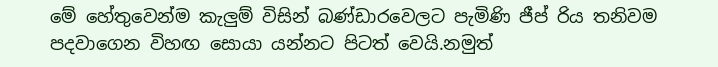මේ හේතුවෙන්ම කැලුම් විසින් බණ්ඩාරවෙලට පැමිණි ජීප් රිය තනිවම පදවාගෙන විහඟ සොයා යන්නට පිටත් වෙයි.නමුත්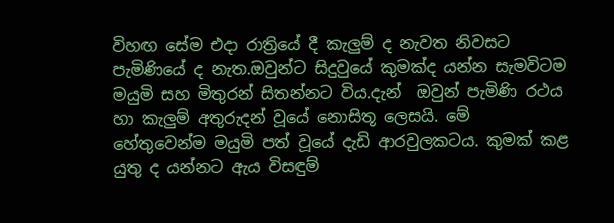විහඟ සේම එදා රාත්‍රියේ දී කැලුම් ද නැවත නිවසට පැමිණියේ ද නැත.ඔවුන්ට සිදුවුයේ කුමක්ද යන්න සැමවිටම මයුමි සහ මිතුරන් සිතන්නට විය.දැන්  ඔවුන් පැමිණි රථය හා කැලුම් අතුරුදන් වූයේ නොසිතූ ලෙසයි. මේ හේතුවෙන්ම මයුමි පත් වූයේ දැඩි ආරවුලකටය. කුමක් කළ යුතු ද යන්නට ඇය විසඳුම්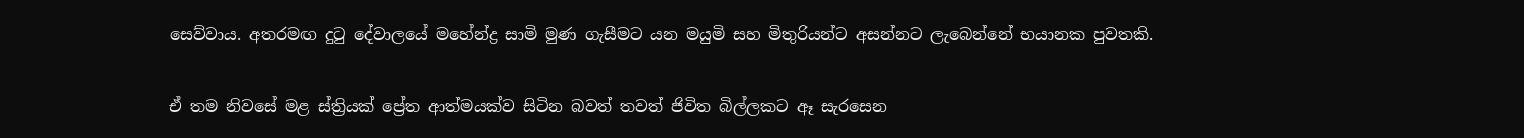සෙව්වාය. අතරමඟ දුටු දේවාලයේ මහේන්ද්‍ර සාමි මුණ ගැසීමට යන මයුමි සහ මිතුරියන්ට අසන්නට ලැබෙන්නේ භයානක පුවතකි.

ඒ තම නිවසේ මළ ස්ත්‍රියක් ප්‍රේත ආත්මයක්ව සිටින බවත් තවත් ජිවිත බිල්ලකට ඈ සැරසෙන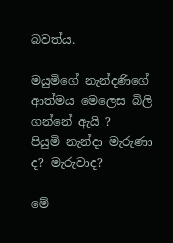බවත්ය.

මයුමිගේ නැන්දණිගේ ආත්මය මෙලෙස බිලි ගන්නේ ඇයි ?
පියුමි නැන්දා මැරුණා ද? මැරුවාද?

මේ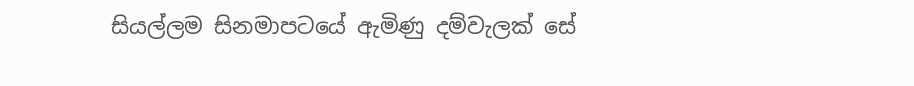සියල්ලම සිනමාපටයේ ඇමිණු දම්වැලක් සේ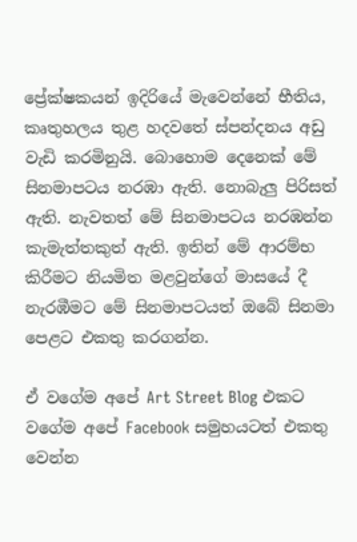ප්‍රේක්ෂකයන් ඉදිරියේ මැවෙන්නේ භීතිය, කෘතුහලය තුළ හදවතේ ස්පන්දනය අඩු වැඩි කරමිනුයි. බොහොම දෙනෙක් මේ සිනමාපටය නරඹා ඇති. නොබැලු පිරිසත් ඇති. නැවතත් මේ සිනමාපටය නරඹන්න කැමැත්තකුත් ඇති. ඉතින් මේ ආරම්භ කිරීමට නියමිත මළවුන්ගේ මාසයේ දී නැරඹීමට මේ සිනමාපටයත් ඔබේ සිනමා පෙළට එකතු කරගන්න.

ඒ වගේම අපේ Art Street Blog එකට වගේම අපේ Facebook සමුහයටත් එකතු වෙන්න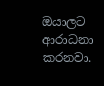ඔයාලට ආරාධනා කරනවා.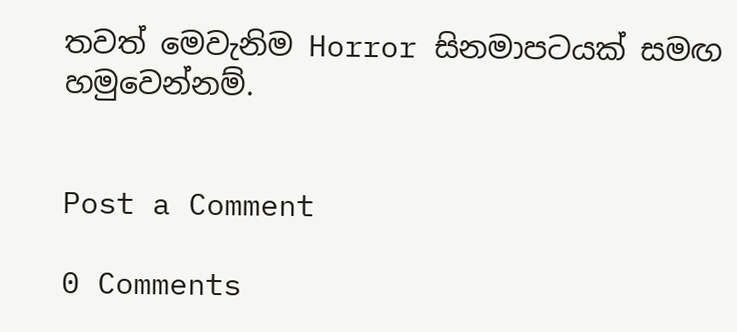තවත් මෙවැනිම Horror සිනමාපටයක් සමඟ හමුවෙන්නම්.


Post a Comment

0 Comments